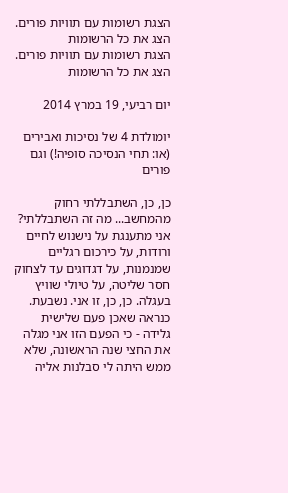הצגת רשומות עם תוויות פורים. הצג את כל הרשומות
הצגת רשומות עם תוויות פורים. הצג את כל הרשומות

יום רביעי, 19 במרץ 2014

יומולדת 4 של נסיכות ואבירים (או: תחי הנסיכה סופיה!) וגם פורים

כן, כן, השתבללתי רחוק מהמחשב... מה זה השתבללתי? אני מתענגת על נישנוש לחיים ורודות, על כירכום רגליים שמנמנות, על דגדוגים עד לצחוק חסר שליטה, על טיולי שוויץ בעגלה. כן, כן, זו אני. נשבעת.
כנראה שאכן פעם שלישית גלידה - כי הפעם הזו אני מגלה את החצי שנה הראשונה, שלא ממש היתה לי סבלנות אליה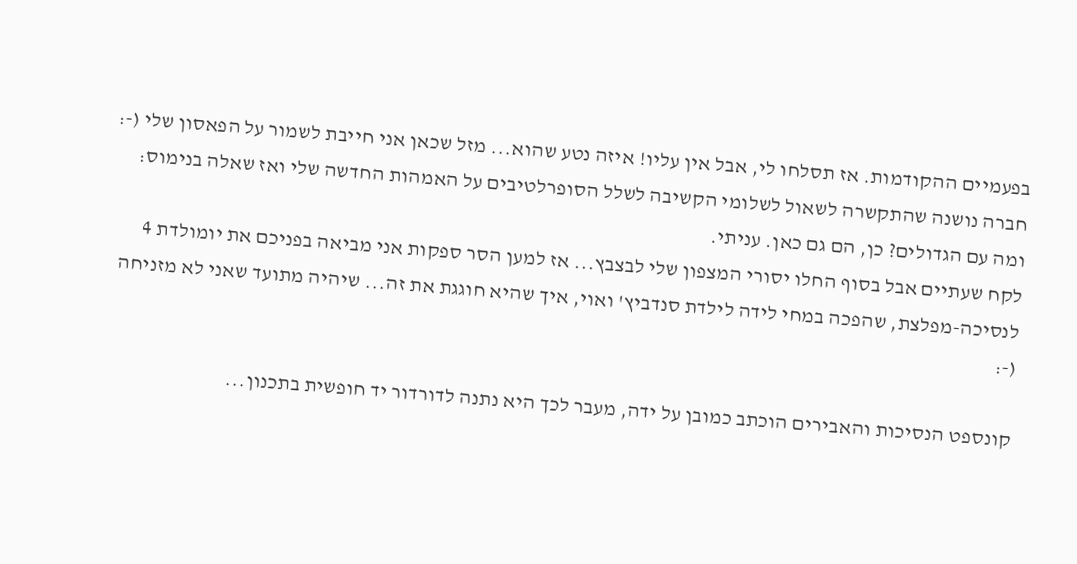בפעמיים ההקודמות. אז תסלחו לי, אבל אין עליו! איזה נטע שהוא... מזל שכאן אני חייבת לשמור על הפאסון שלי (-:
חברה נושנה שהתקשרה לשאול לשלומי הקשיבה לשלל הסופרלטיבים על האמהות החדשה שלי ואז שאלה בנימוס: ומה עם הגדולים? כן, הם גם כאן. עניתי.
לקח שעתיים אבל בסוף החלו יסורי המצפון שלי לבצבץ... אז למען הסר ספקות אני מביאה בפניכם את יומולדת 4 לנסיכה-מפלצת, שהפכה במחי לידה לילדת סנדביץ' ואוי, איך שהיא חוגגת את זה... שיהיה מתועד שאני לא מזניחה (-:

קונספט הנסיכות והאבירים הוכתב כמובן על ידה, מעבר לכך היא נתנה לדורדור יד חופשית בתכנון...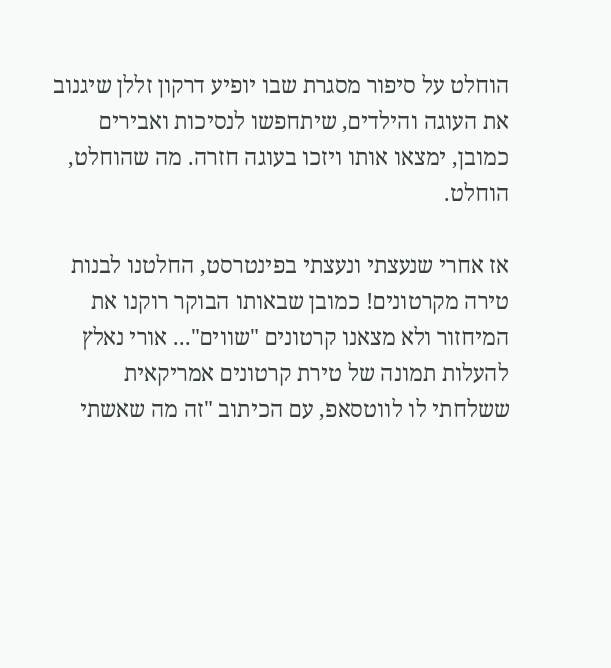הוחלט על סיפור מסגרת שבו יופיע דרקון זללן שיגנוב את העוגה והילדים, שיתחפשו לנסיכות ואבירים כמובן, ימצאו אותו ויזכו בעוגה חזרה. מה שהוחלט, הוחלט.

אז אחרי שנעצתי ונעצתי בפינטרסט, החלטנו לבנות טירה מקרטונים! כמובן שבאותו הבוקר רוקנו את המיחזור ולא מצאנו קרטונים "שווים"... אורי נאלץ להעלות תמונה של טירת קרטונים אמריקאית ששלחתי לו לווטסאפ, עם הכיתוב "זה מה שאשתי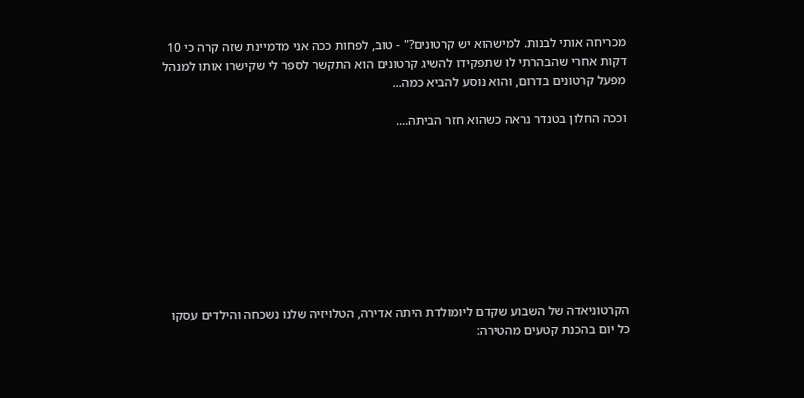מכריחה אותי לבנות. למישהוא יש קרטונים?" - טוב, לפחות ככה אני מדמיינת שזה קרה כי 10 דקות אחרי שהבהרתי לו שתפקידו להשיג קרטונים הוא התקשר לספר לי שקישרו אותו למנהל מפעל קרטונים בדרום, והוא נוסע להביא כמה...

וככה החלון בטנדר נראה כשהוא חזר הביתה....









הקרטוניאדה של השבוע שקדם ליומולדת היתה אדירה, הטלויזיה שלנו נשכחה והילדים עסקו כל יום בהכנת קטעים מהטירה: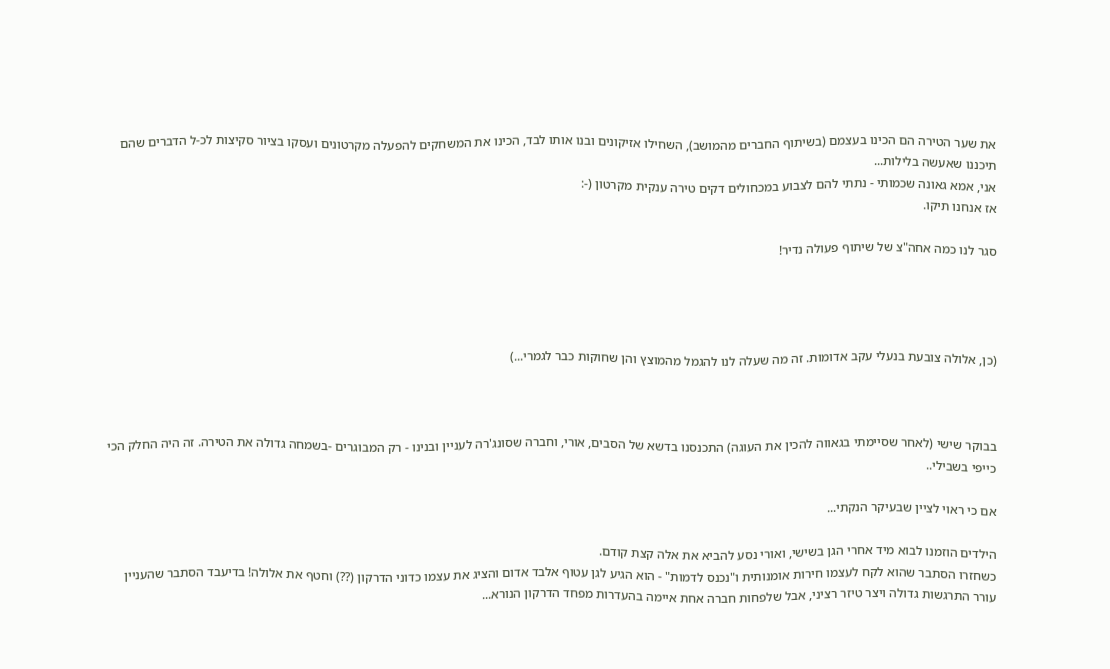את שער הטירה הם הכינו בעצמם (בשיתוף החברים מהמושב), השחילו אזיקונים ובנו אותו לבד, הכינו את המשחקים להפעלה מקרטונים ועסקו בציור סקיצות לכ-ל הדברים שהם תיכננו שאעשה בלילות...
אני, אמא גאונה שכמותי - נתתי להם לצבוע במכחולים דקים טירה ענקית מקרטון (-:
אז אנחנו תיקו.

סגר לנו כמה אחה"צ של שיתוף פעולה נדיר!




(כן, אלולה צובעת בנעלי עקב אדומות. זה מה שעלה לנו להגמל מהמוצץ והן שחוקות כבר לגמרי...)



בבוקר שישי (לאחר שסיימתי בגאווה להכין את העוגה) התכנסנו בדשא של הסבים, אורי, וחברה שסונג'רה לעניין ובנינו - רק המבוגרים -בשמחה גדולה את הטירה. זה היה החלק הכי כייפי בשבילי..

אם כי ראוי לציין שבעיקר הנקתי...

הילדים הוזמנו לבוא מיד אחרי הגן בשישי, ואורי נסע להביא את אלה קצת קודם.
כשחזרו הסתבר שהוא לקח לעצמו חירות אומנותית ו"נכנס לדמות" - הוא הגיע לגן עטוף אלבד אדום והציג את עצמו כדוני הדרקון (??) וחטף את אלולה! בדיעבד הסתבר שהעניין עורר התרגשות גדולה ויצר טיזר רציני, אבל שלפחות חברה אחת איימה בהעדרות מפחד הדרקון הנורא...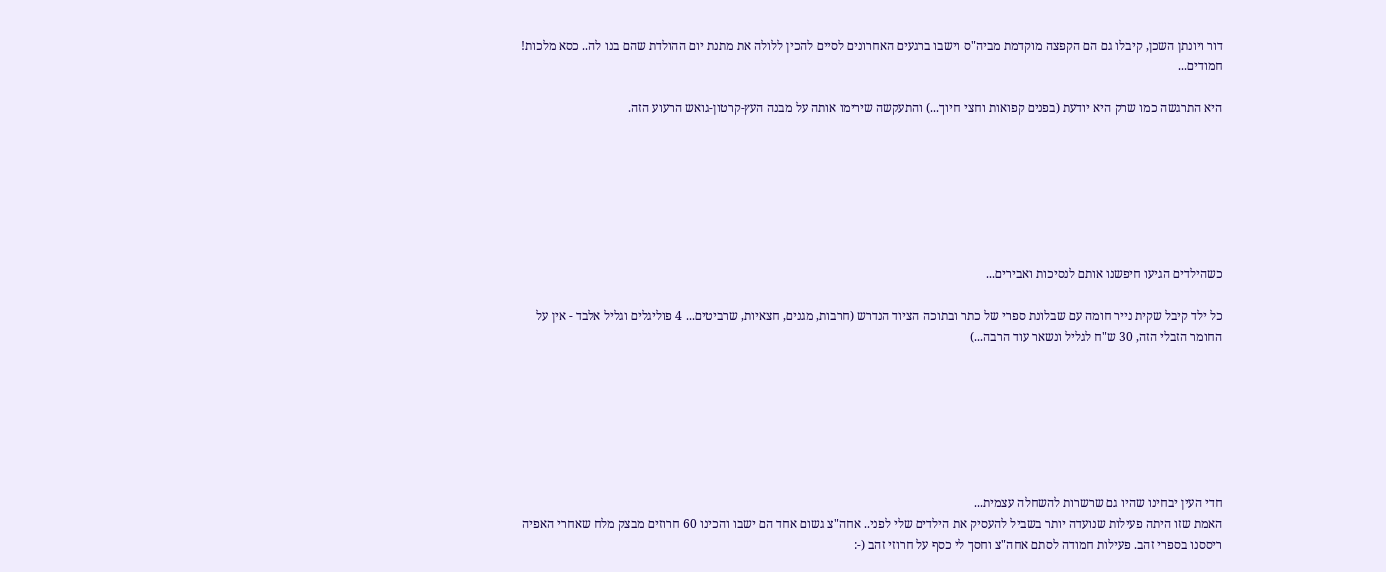דור ויונתן השכן, קיבלו גם הם הקפצה מוקדמת מביה"ס וישבו ברגעים האחרונים לסיים להכין ללולה את מתנת יום ההולדת שהם בנו לה.. כסא מלכות! חמודים...

היא התרגשה כמו שרק היא יודעת (בפנים קפואות וחצי חיוך...) והתעקשה שירימו אותה על מבנה העץ-קרטון-גואש הרעוע הזה.







כשהילדים הגיעו חיפשנו אותם לנסיכות ואבירים...

כל ילד קיבל שקית נייר חומה עם שבלונת ספרי של כתר ובתוכה הציוד הנדרש (חרבות, מגנים, חצאיות, שרביטים... 4 פוליגלים וגליל אלבד - אין על החומר הזבלי הזה, 30 ש"ח לגליל ונשאר עוד הרבה...)







חדי העין יבחינו שהיו גם שרשרות להשחלה עצמית...
האמת שזו היתה פעילות שנועדה יותר בשביל להעסיק את הילדים שלי לפני.. אחה"צ גשום אחד הם ישבו והכינו 60 חרוזים מבצק מלח שאחרי האפיה ריססנו בספרי זהב. פעילות חמודה לסתם אחה"צ וחסך לי כסף על חרוזי זהב (-: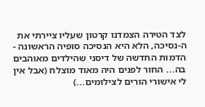לצד הטירה הצמדנו קרטון שעליו ציירתי את ה-נסיכה, הלא היא הנסיכה סופיה הראשונה - הדמות החדשה של דיסני שהילדים מאוהבים בה... החור לפנים היה מאוד מוצלח (אבל אין לי אישורי הורים לצילומים...)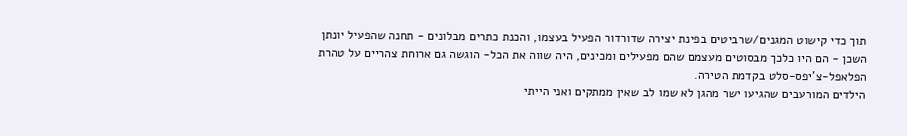תוך כדי קישוט המגנים/שרביטים בפינת יצירה שדורדור הפעיל בעצמו, והכנת כתרים מבלונים - תחנה שהפעיל יונתן השכן - הם היו כלכך מבסוטים מעצמם שהם מפעילים ומכינים, היה שווה את הכל- הוגשה גם ארוחת צהריים על טהרת הפלאפל-צ'יפס-סלט בקדמת הטירה.
הילדים המורעבים שהגיעו ישר מהגן לא שמו לב שאין ממתקים ואני הייתי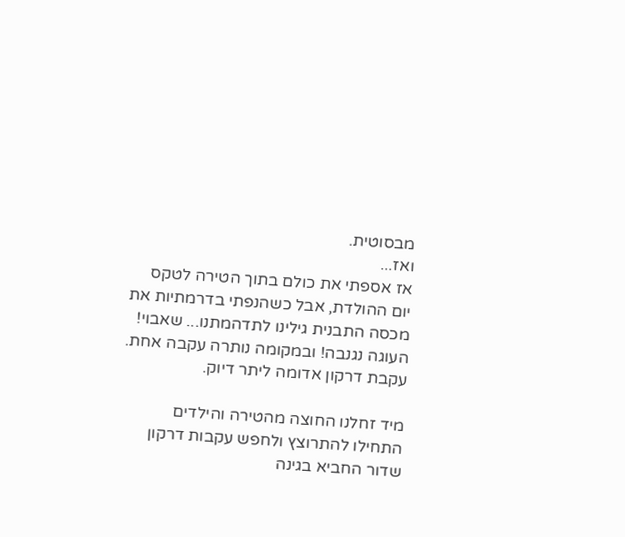מבסוטית.
ואז...
אז אספתי את כולם בתוך הטירה לטקס יום ההולדת, אבל כשהנפתי בדרמתיות את מכסה התבנית גילינו לתדהמתנו... שאבוי! העוגה נגנבה! ובמקומה נותרה עקבה אחת. עקבת דרקון אדומה ליתר דיוק.

מיד זחלנו החוצה מהטירה והילדים התחילו להתרוצץ ולחפש עקבות דרקון שדור החביא בגינה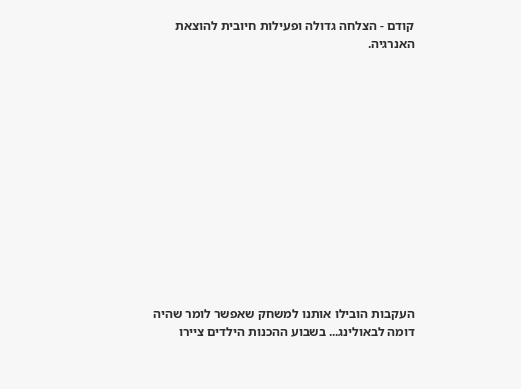קודם - הצלחה גדולה ופעילות חיובית להוצאת האנרגיה.














העקבות הובילו אותנו למשחק שאפשר לומר שהיה דומה לבאולינג... בשבוע ההכנות הילדים ציירו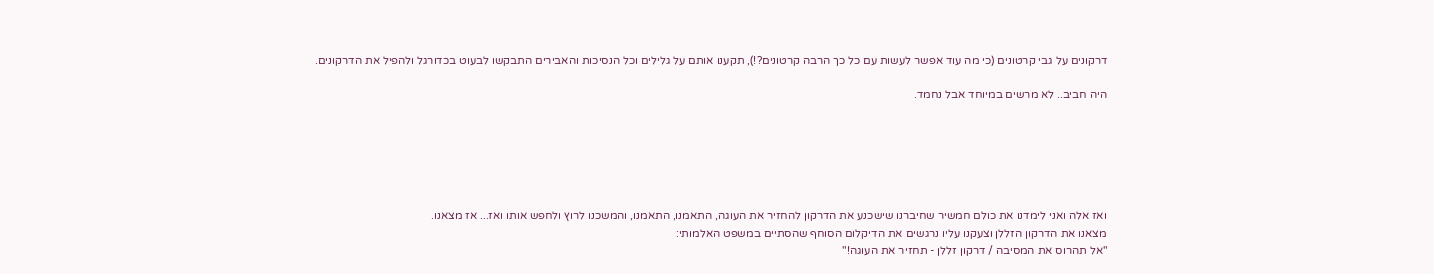דרקונים על גבי קרטונים (כי מה עוד אפשר לעשות עם כל כך הרבה קרטונים?!), תקענו אותם על גלילים וכל הנסיכות והאבירים התבקשו לבעוט בכדורגל ולהפיל את הדרקונים.

היה חביב.. לא מרשים במיוחד אבל נחמד.






ואז אלה ואני לימדנו את כולם חמשיר שחיברנו שישכנע את הדרקון להחזיר את העוגה, התאמנו, התאמנו, והמשכנו לרוץ ולחפש אותו ואז... אז מצאנו.
מצאנו את הדרקון הזללן וצעקנו עליו נרגשים את הדיקלום הסוחף שהסתיים במשפט האלמותי:
"אל תהרוס את המסיבה / דרקון זללן - תחזיר את העוגה!"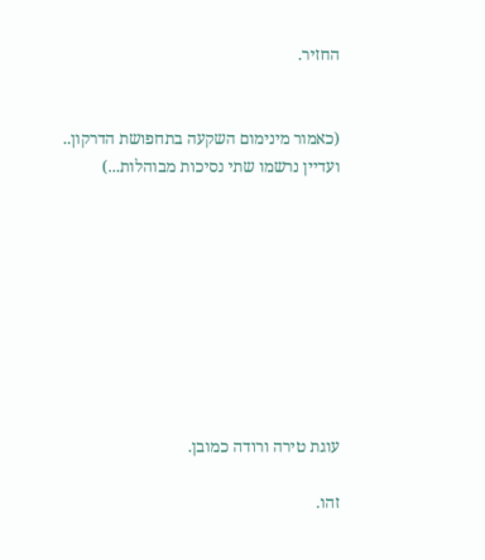החזיר.


(כאמור מינימום השקעה בתחפושת הדרקון.. ועדיין נרשמו שתי נסיכות מבוהלות...)









עוגת טירה ורודה כמובן.

זהו.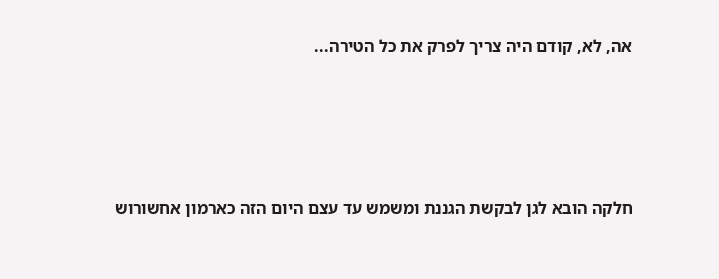אה, לא, קודם היה צריך לפרק את כל הטירה...




חלקה הובא לגן לבקשת הגננת ומשמש עד עצם היום הזה כארמון אחשורוש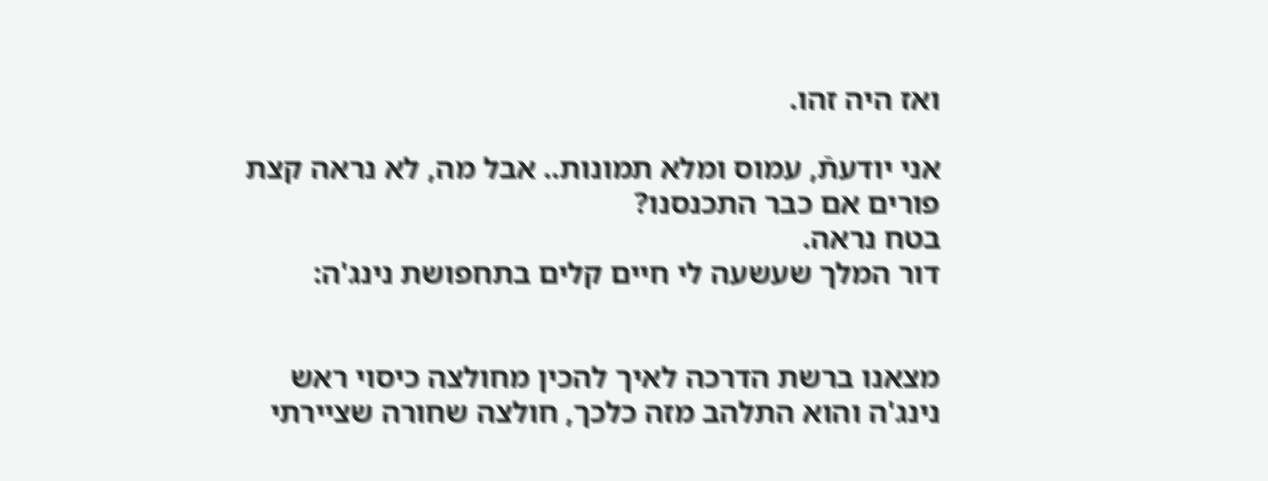ואז היה זהו.

אני יודעתֿ, עמוס ומלא תמונות.. אבל מה, לא נראה קצת פורים אם כבר התכנסנו?
בטח נראה.
דור המלך שעשעה לי חיים קלים בתחפושת נינג'ה:


מצאנו ברשת הדרכה לאיך להכין מחולצה כיסוי ראש נינג'ה והוא התלהב מזה כלכך, חולצה שחורה שציירתי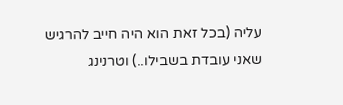עליה (בכל זאת הוא היה חייב להרגיש שאני עובדת בשבילו..) וטרנינג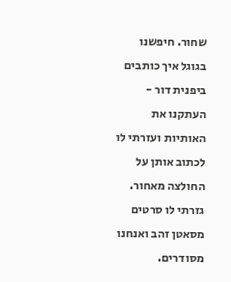שחור. חיפשנו בגוגל איך כותבים ביפנית דור - העתקנו את האותיות ועזרתי לו לכתוב אותן על החולצה מאחור.
גזרתי לו סרטים מסאטן זהב ואנחנו מסודרים.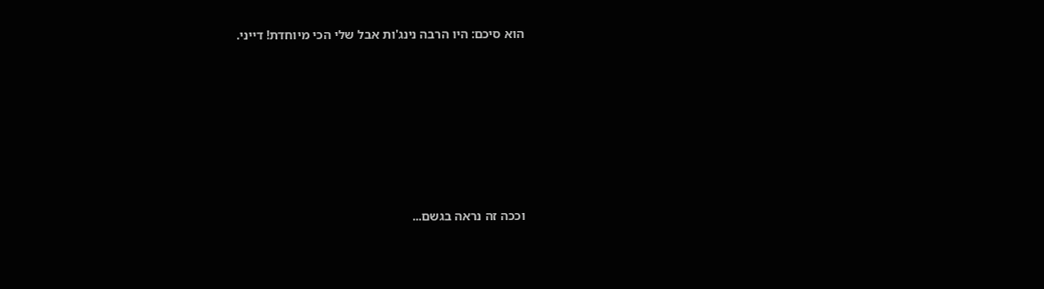הוא סיכם: היו הרבה נינג'ות אבל שלי הכי מיוחדת! דייני.







וככה זה נראה בגשם...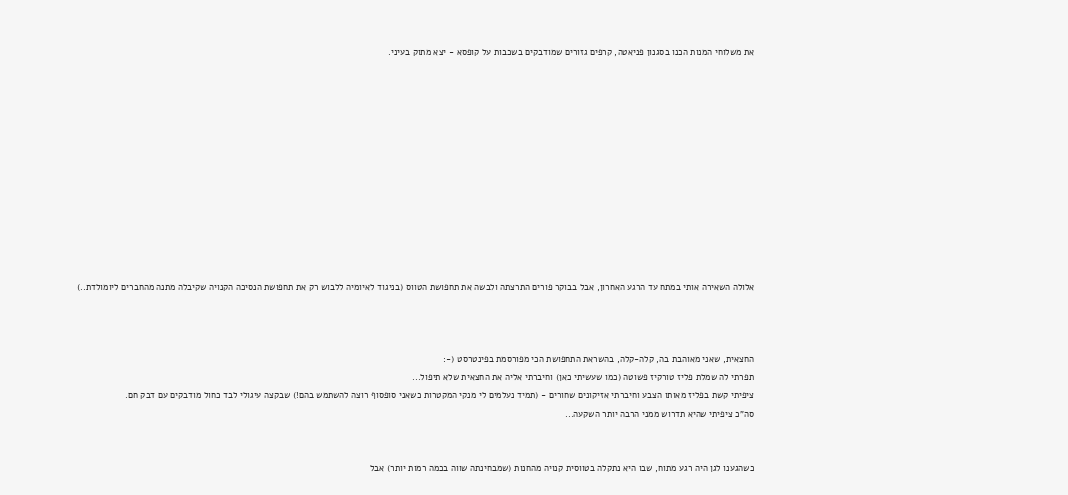את משלוחי המנות הכנו בסגנון פניאטה, קרפים גזורים שמודבקים בשכבות על קופסא - יצא מתוק בעיני.












אלולה השאירה אותי במתח עד הרגע האחרון, אבל בבוקר פורים התרצתה ולבשה את תחפושת הטווס (בניגוד לאיומיה ללבוש רק את תחפושת הנסיכה הקנויה שקיבלה מתנה מהחברים ליומולדת..)



החצאית, שאני מאוהבת בה, קלה-קלה, בהשראת התחפושת הכי מפורסמת בפינטרסט (-:
תפרתי לה שמלת פליז טורקיז פשוטה (כמו שעשיתי כאן) וחיברתי אליה את החצאית שלא תיפול...
ציפיתי קשת בפליז מאותו הצבע וחיברתי אזיקונים שחורים - (תמיד נעלמים לי מנקי המקטרות כשאני סופסוף רוצה להשתמש בהם!) שבקצה עיגולי לבד כחול מודבקים עם דבק חם.
סה"כ ציפיתי שהיא תדרוש ממני הרבה יותר השקעה...


כשהגענו לגן היה רגע מתוח, שבו היא נתקלה בטווסית קנויה מהחנות (שמבחינתה שווה בכמה רמות יותר) אבל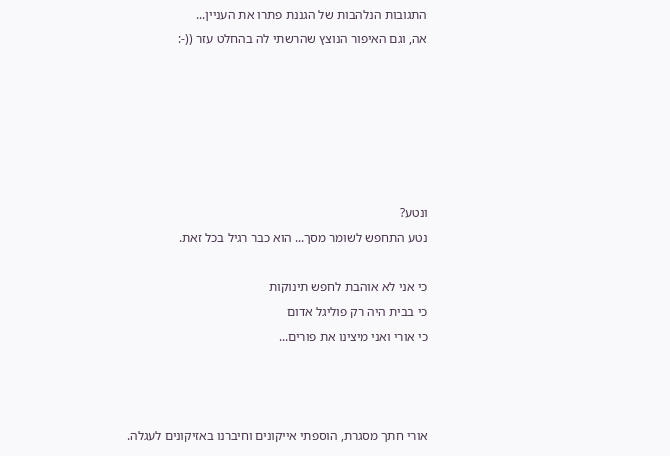התגובות הנלהבות של הגננת פתרו את העניין...
אה, וגם האיפור הנוצץ שהרשתי לה בהחלט עזר ((-:






ונטע?
נטע התחפש לשומר מסך... הוא כבר רגיל בכל זאת.

כי אני לא אוהבת לחפש תינוקות
כי בבית היה רק פוליגל אדום
כי אורי ואני מיצינו את פורים...



אורי חתך מסגרת, הוספתי אייקונים וחיברנו באזיקונים לעגלה.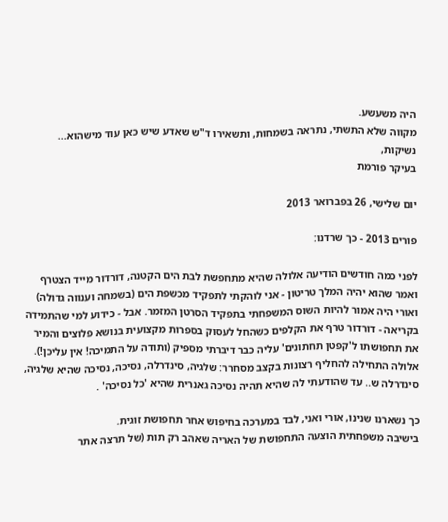היה משעשע.
מקווה שלא התשתי, נתראה בשמחות, ותשאירו ד"ש שאדע שיש כאן עוד מישהוא...
נשיקות,
בעיקר פורמת

יום שלישי, 26 בפברואר 2013

פורים 2013 - כך שרדנו:

לפני כמה חודשים הודיעה אלולה שהיא מתחפשת לבת הים הקטנה, דורדור מייד הצטרף ואמר שהוא יהיה המלך טריטון - אני לוהקתי לתפקיד מכשפת הים (בשמחה וענווה גדולה) ואורי היה אמור להיות השוס המשפחתי בתפקיד הסרטן המזמר. אבל - כידוע למי שהתמידה בקריאה - דורדור טרף את הקלפים כשהחל לעסוק בספרות מקצועית בנושא פלוצים והמיר את תחפושתו ל'קפטן תחתונים' עליה כבר דיברתי מספיק (ותודה על התמיכה! אין עליכן!).
אלולה התחילה להחליף רצונות בקצב מסחרר: שלגיה, סינדרלה, נסיכה, נסיכה שהיא שלגיה, סינדרלה ש.. עד שהודעתי לה שהיא תהיה נסיכה גאנרית שהיא 'כל נסיכה' .

כך נשארנו שנינו, אורי ואני, לבד במערכה בחיפוש אחר תחפושת זוגית.
בישיבה משפחתית הוצעה התחפושת של האריה שאהב רק תות (של תרצה אתר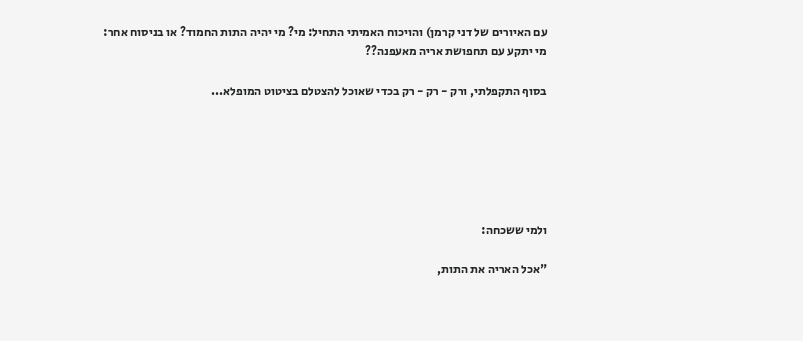עם האיורים של דני קרמן) והויכוח האמיתי התחיל: מי? מי יהיה התות החמוד? או בניסוח אחר: מי יתקע עם תחפושת אריה מאעפנה??

בסוף התקפלתי, ורק - רק - רק בכדי שאוכל להצטלם בציטוט המופלא...






ולמי ששכחה:

"אכל האריה את התות,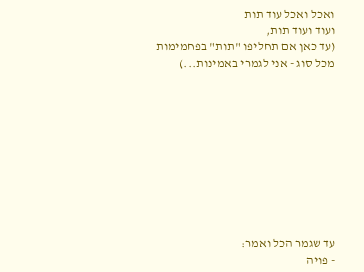ואכל ואכל עוד תות
ועוד ועוד תות,
(עד כאן אם תחליפו "תות" בפחמימות מכל סוג - אני לגמרי באמינות...)










עד שגמר הכל ואמר:
- פויה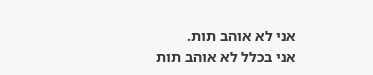אני לא אוהב תות.
אני בכלל לא אוהב תות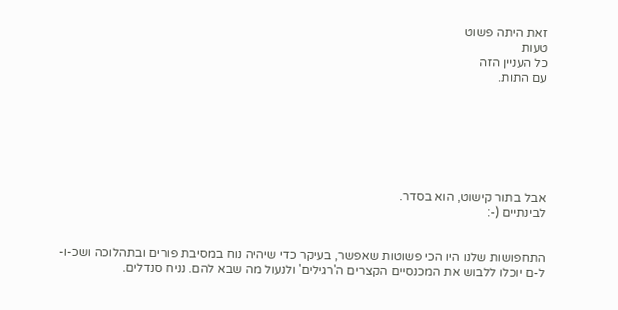זאת היתה פשוט
טעות
כל העניין הזה
עם התות.







אבל בתור קישוט, הוא בסדר.
לבינתיים (-:


התחפושות שלנו היו הכי פשוטות שאפשר, בעיקר כדי שיהיה נוח במסיבת פורים ובתהלוכה ושכ-ו-ל-ם יוכלו ללבוש את המכנסיים הקצרים ה'רגילים' ולנעול מה שבא להם. נניח סנדלים.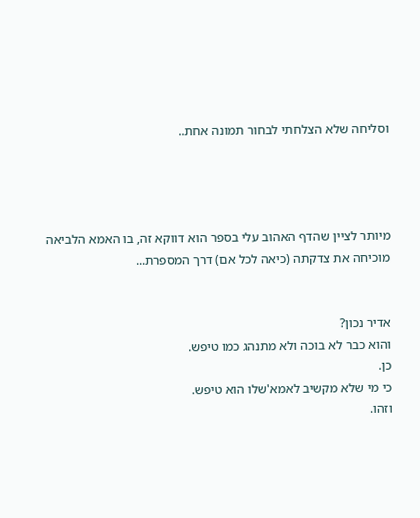וסליחה שלא הצלחתי לבחור תמונה אחת..




מיותר לציין שהדף האהוב עלי בספר הוא דווקא זה, בו האמא הלביאה מוכיחה את צדקתה (כיאה לכל אם) דרך המספרת...


אדיר נכון?
והוא כבר לא בוכה ולא מתנהג כמו טיפש.
כן.
כי מי שלא מקשיב לאמא'שלו הוא טיפש.
וזהו.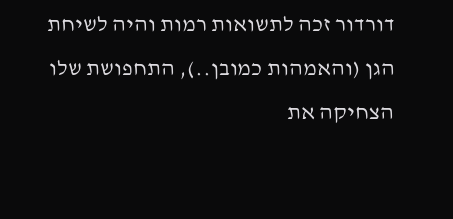דורדור זכה לתשואות רמות והיה לשיחת הגן (והאמהות כמובן..), התחפושת שלו הצחיקה את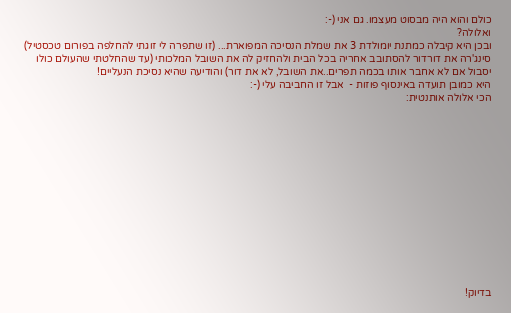כולם והוא היה מבסוט מעצמו. גם אני (-:
ואלולה?
ובכן היא קיבלה כמתנת יומולדת 3 את שמלת הנסיכה המפוארת... (זו שתפרה לי זוגתי להחלפה בפורום טכסטיל)
סינג'רה את דורדור להסתובב אחריה בכל הבית ולהחזיק לה את השובל המלכותי (עד שהחלטתי שהעולם כולו יסבול אם לא אחבר אותו בכמה תפרים..את השובל, לא את דור) והודיעה שהיא נסיכת הנעליים!
היא כמובן תועדה באינסוף פוזות -  אבל זו החביבה עלי (-:
הכי אלולה אותנטית:














בדיוק!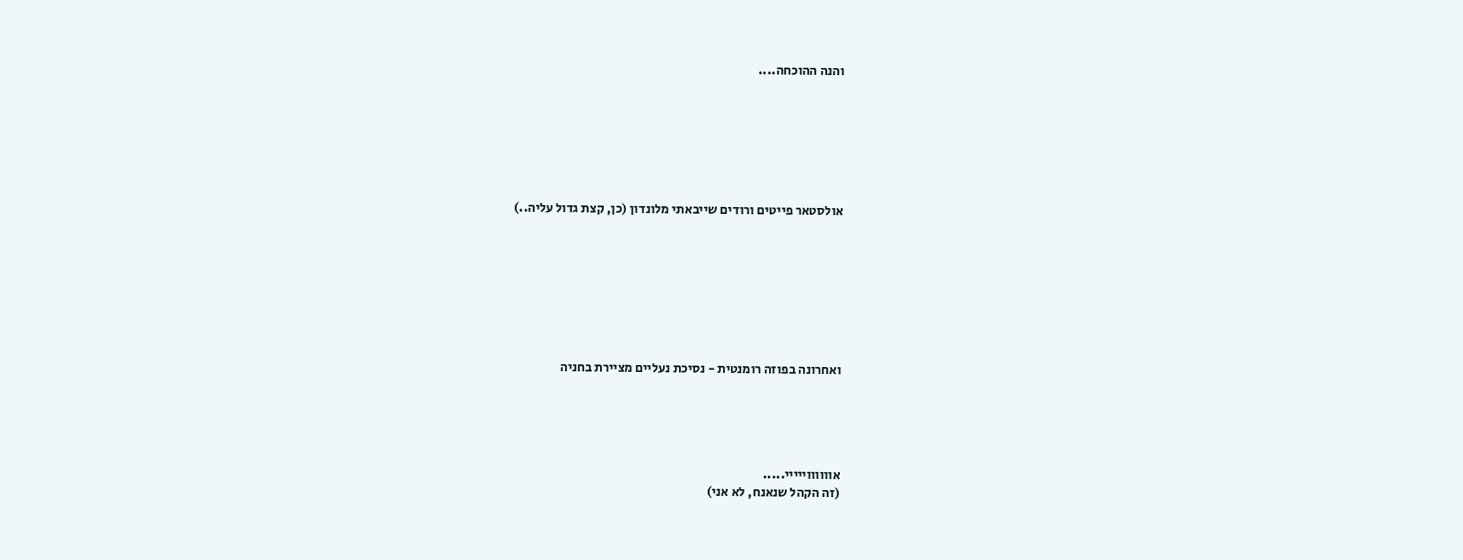והנה ההוכחה....







אולסטאר פייטים ורודים שייבאתי מלונדון (כן, קצת גדול עליה..)








ואחרונה בפוזה רומנטית - נסיכת נעליים מציירת בחניה





אווווווייייי.....
(זה הקהל שנאנח, לא אני)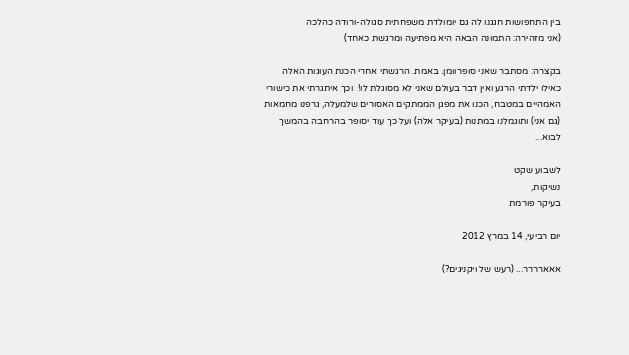בין התחפושות חגגנו לה גם יומולדת משפחתית סגולה-ורודה כהלכה
(אני מזהירה: התמונה הבאה היא מפתיעה ומרגשת כאחד)

בקצרה: מסתבר שאני סופרוומן. באמת. הרגשתי אחרי הכנת העוגות האלה כאילו ילדתי הרגע ואין דבר בעולם שאני לא מסוגלת לו!  וכך איתגרתי את כישורי האמהיים במטבח, הכנו את מפגן הממתקים האסורים שלמעלה, גרפנו מחמאות (גם אני) ותוגמלנו במתנות (בעיקר אלה) ועל כך עוד יסופר בהרחבה בהמשך לבוא...

לשבוע שקט
נשיקות,
בעיקר פורמת

יום רביעי, 14 במרץ 2012

אאארררר... (רעש של ויקניגים?)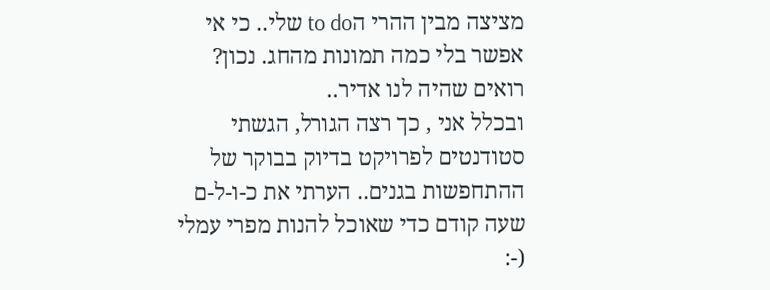מציצה מבין ההרי הto do שלי.. כי אי אפשר בלי כמה תמונות מהחג. נכון? רואים שהיה לנו אדיר..
ובכלל אני , כך רצה הגורל, הגשתי סטודנטים לפרויקט בדיוק בבוקר של ההתחפשות בגנים.. הערתי את כ-ו-ל-ם שעה קודם כדי שאוכל להנות מפרי עמלי (-: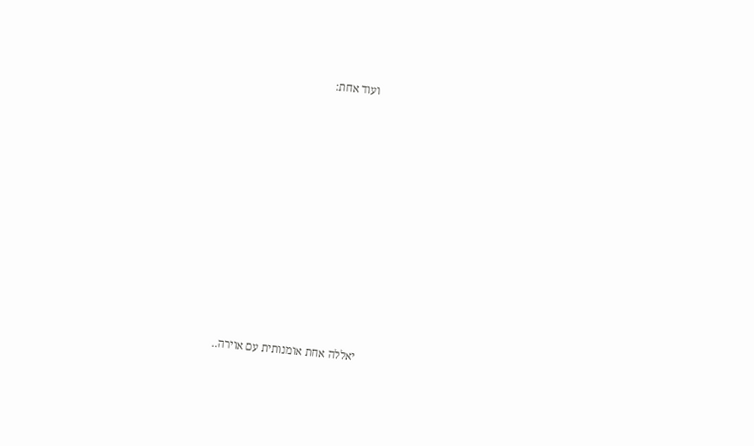ועוד אחת:


















יאללה אחת אומנותית עם אוירה..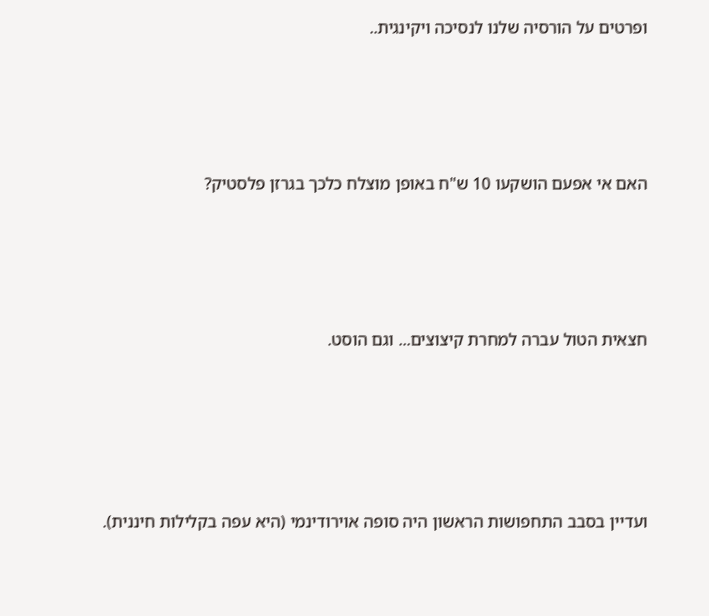ופרטים על הורסיה שלנו לנסיכה ויקינגית..





האם אי אפעם הושקעו 10 ש"ח באופן מוצלח כלכך בגרזן פלסטיק?





חצאית הטול עברה למחרת קיצוצים... וגם הוסט.






ועדיין בסבב התחפושות הראשון היה סופה אוירודינמי (היא עפה בקלילות חיננית).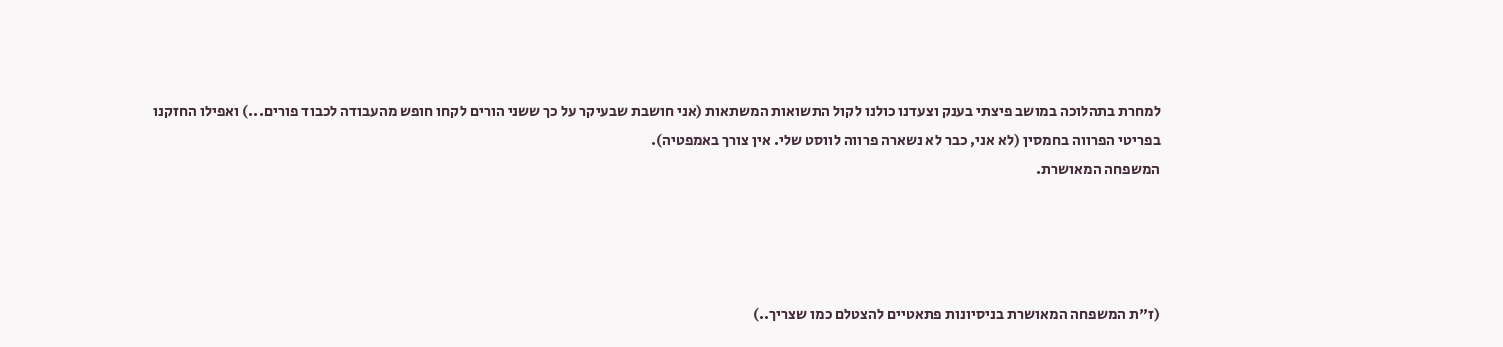למחרת בתהלוכה במושב פיצתי בענק וצעדנו כולנו לקול התשואות המשתאות (אני חושבת שבעיקר על כך ששני הורים לקחו חופש מהעבודה לכבוד פורים...) ואפילו החזקנו בפריטי הפרווה בחמסין (לא אני, כבר לא נשארה פרווה לווסט שלי. אין צורך באמפטיה).
המשפחה המאושרת.




(ז"ת המשפחה המאושרת בניסיונות פתאטיים להצטלם כמו שצריך..)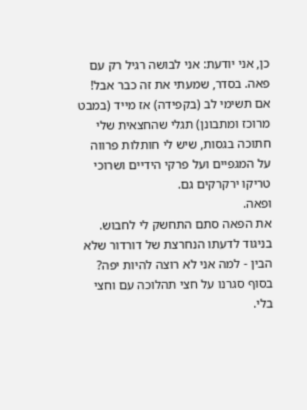כן, אני יודעת: אני לבושה רגיל רק עם פאה. בסדר, שמעתי את זה כבר אבל! אם תשימי לב (בקפידה) אז מייד (במבט מרוכז ומתבונן) תגלי שהחצאית שלי חתוכה בגסות, שיש לי חותלות פרווה על המגפיים ועל פרקי הידיים ושרוכי טריקו ירקרקים גם.
ופאה.
את הפאה סתם התחשק לי לחבוש.
בניגוד לדעתו הנחרצת של דורדור שלא הבין - למה אני לא רוצה להיות יפה? בסוף סגרנו על חצי תהלוכה עם וחצי בלי.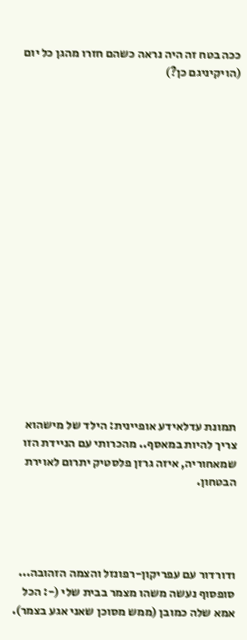ככה בטח זה היה נראה כשהם חזרו מהגן כל יום (הויקיניגם כן?)


















תמונת עדלאידע אופיינית: הילד של מישהוא צריך להיות במאסף.. מהכרותי עם הניידת הזו שמאחוריה, איזה גרזן פלסטיק יתרום לאוירת הבטחון.




ודורדור עם עפריקון-רפונזל והצמה הזהובה... סופסוף נעשה משהו מצמר בבית שלי (-: הכל אמא שלה כמובן (ממש מסוכן שאני אגע בצמר).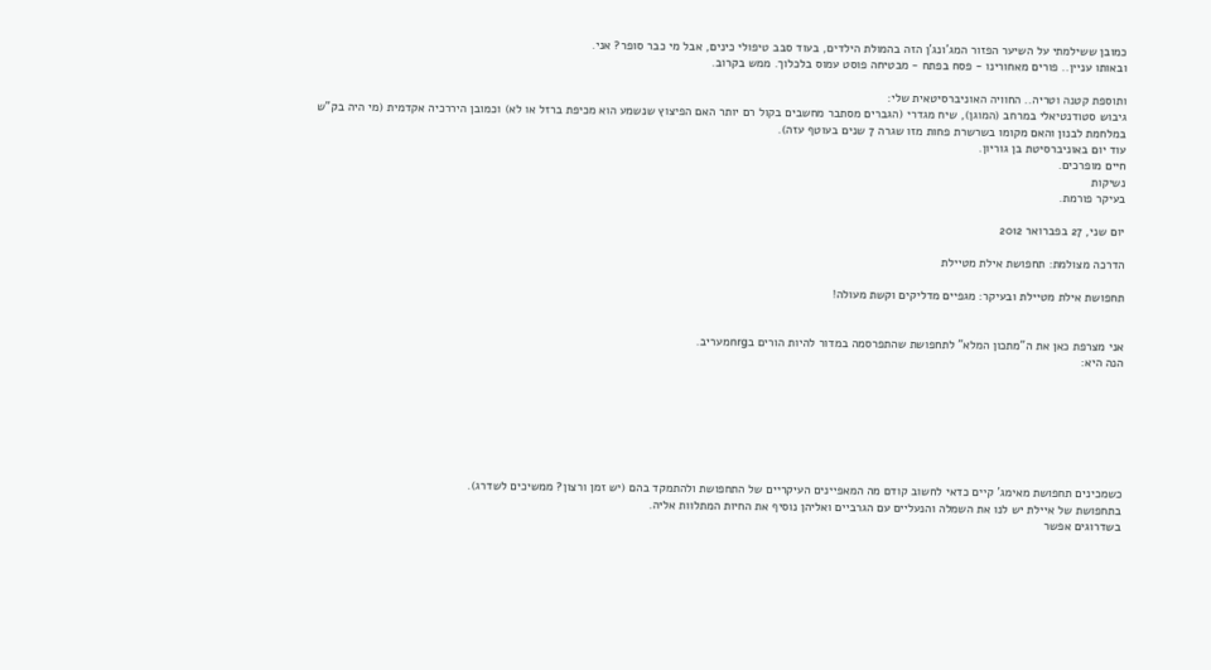כמובן ששילמתי על השיער הפזור המג'ונג'ן הזה בהמולת הילדים, בעוד סבב טיפולי כינים, אבל מי כבר סופר? אני.
ובאותו עניין.. פורים מאחורינו - פסח בפתח - מבטיחה פוסט עמוס בלכלוך. ממש בקרוב.

ותוספת קטנה וטריה.. החוויה האוניברסיטאית שלי:
גיבוש סטודנטיאלי במרחב (המוגן), שיח מגדרי (הגברים מסתבר מחשבים בקול רם יותר האם הפיצוץ שנשמע הוא מכיפת ברזל או לא) וכמובן היררכיה אקדמית (מי היה בק"ש במלחמת לבנון והאם מקומו בשרשרת פחות מזו שגרה 7 שנים בעוטף עזה).
עוד יום באוניברסיטת בן גוריון.
חיים מופרכים.
נשיקות
בעיקר פורמת.

יום שני, 27 בפברואר 2012

הדרכה מצולמת: תחפושת אילת מטיילת

תחפושת אילת מטיילת ובעיקר: מגפיים מדליקים וקשת מעולה!


אני מצרפת כאן את ה"מתכון המלא" לתחפושת שהתפרסמה במדור להיות הורים בnrgמעריב.
הנה היא:







כשמכינים תחפושת מאימג' קיים כדאי לחשוב קודם מה המאפיינים העיקריים של התחפושת ולהתמקד בהם (יש זמן ורצון? ממשיכים לשדרג).
בתחפושת של איילת יש לנו את השמלה והנעליים עם הגרביים ואליהן נוסיף את החיות המתלוות אליה.
בשדרוגים אפשר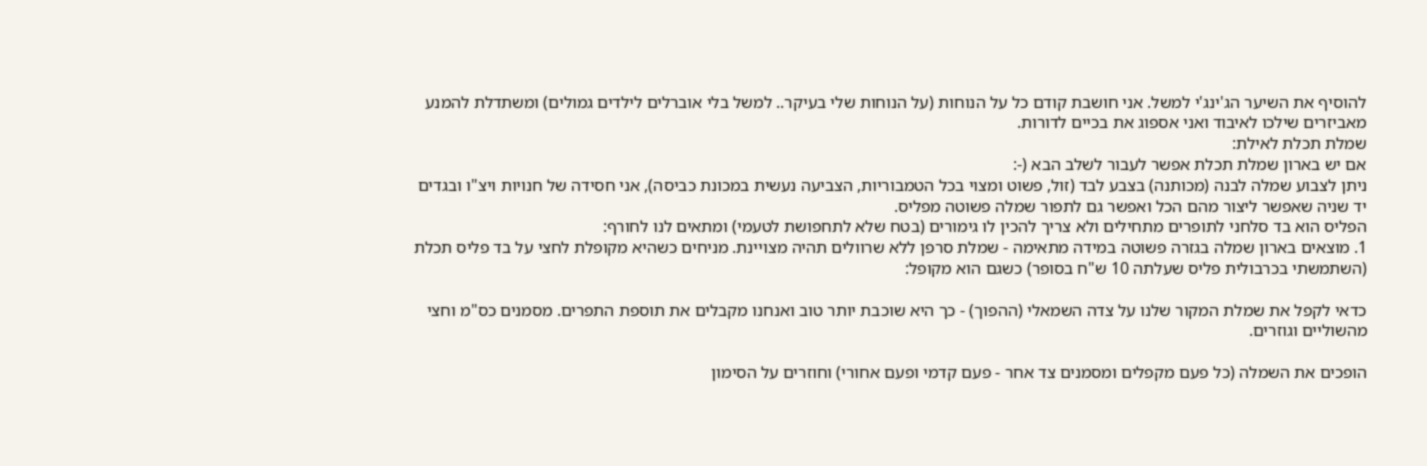להוסיף את השיער הג'ינג'י למשל. אני חושבת קודם כל על הנוחות (על הנוחות שלי בעיקר.. למשל בלי אוברלים לילדים גמולים) ומשתדלת להמנע מאביזרים שילכו לאיבוד ואני אספוג את בכיים לדורות.
שמלת תכלת לאילת:
אם יש בארון שמלת תכלת אפשר לעבור לשלב הבא (-:
ניתן לצבוע שמלה לבנה (מכותנה) בצבע לבד (זול, פשוט ומצוי בכל הטמבוריות, הצביעה נעשית במכונת כביסה), אני חסידה של חנויות ויצ"ו ובגדים יד שניה שאפשר ליצור מהם הכל ואפשר גם לתפור שמלה פשוטה מפליס.
הפליס הוא בד סלחני לתופרים מתחילים ולא צריך להכין לו גימורים (בטח שלא לתחפושת לטעמי) ומתאים לנו לחורף:
1. מוצאים בארון שמלה בגזרה פשוטה במידה מתאימה - שמלת סרפן ללא שרוולים תהיה מצויינת. מניחים כשהיא מקופלת לחצי על בד פליס תכלת (השתמשתי בכרבולית פליס שעלתה 10 ש"ח בסופר) כשגם הוא מקופל:

כדאי לקפל את שמלת המקור שלנו על צדה השמאלי (ההפוך) - כך היא שוכבת יותר טוב ואנחנו מקבלים את תוספת התפרים. מסמנים כס"מ וחצי מהשוליים וגוזרים.

הופכים את השמלה (כל פעם מקפלים ומסמנים צד אחר - פעם קדמי ופעם אחורי) וחוזרים על הסימון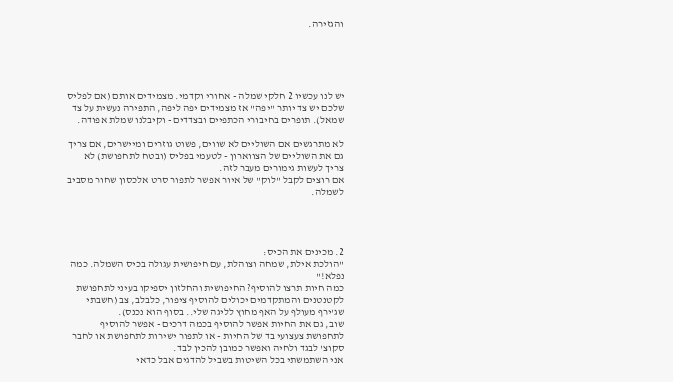והגזירה.





יש לנו עכשיו 2 חלקי שמלה - אחורי וקדמי. מצמידים אותם (אם לפליס שלכם יש צד יותר "יפה" אז מצמידים יפה ליפה, התפירה נעשית על צד שמאל). תופרים בחיבורי הכתפיים ובצדדים - וקיבלנו שמלת אפודה.

לא מתרגשים אם השוליים לא שווים, פשוט גוזרים ומיישרים, אם צריך גם את השוליים של הצווארון - לטעמי בפליס (ובטח לתחפושת) לא צריך לעשות גימורים מעבר לזה.
אם רוצים לקבל "לוק" של איור אפשר לתפור סרט אלכסון שחור מסביב לשמלה.




2. מכינים את הכיס:
"הולכת אילת, שמחה וצוהלת, עם חיפושית עגולה בכיס השמלה. כמה נפלא!"
כמה חיות תרצו להוסיף? החיפושית והחלזון יספיקו בעיני לתחפושת לקטנטנים והמתקדמים יכולים להוסיף ציפור, כלבלב, צב (חשבתי שג'ירף מעולף על האף מחוץ לליגה שלי.. בסוף הוא נכנס).
שוב, גם את החיות אפשר להוסיף בכמה דרכים - אפשר להוסיף לתחפושת צעצועי בד של החיות - או לתפור ישירות לתחפושת או לחבר סקוצ' לבגד ולחיה ואפשר כמובן להכין לבד.
אני השתמשתי בכל השיטות בשביל להדגים אבל כדאי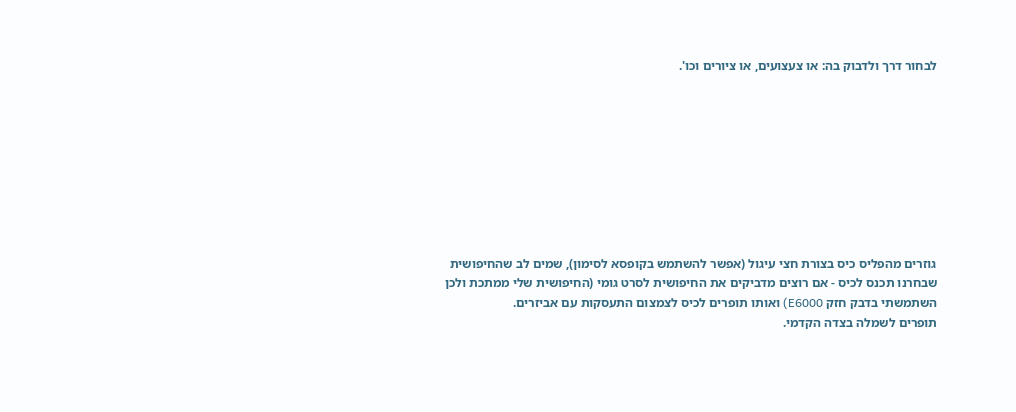לבחור דרך ולדבוק בה: או צעצועים, או ציורים וכו'.









גוזרים מהפליס כיס בצורת חצי עיגול (אפשר להשתמש בקופסא לסימון), שמים לב שהחיפושית שבחרנו תכנס לכיס - אם רוצים מדביקים את החיפושית לסרט גומי (החיפושית שלי ממתכת ולכן השתמשתי בדבק חזק E6000) ואותו תופרים לכיס לצמצום התעסקות עם אביזרים.
תופרים לשמלה בצדה הקדמי.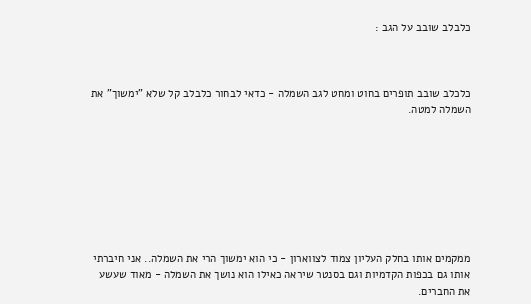כלבלב שובב על הגב :



כלכלב שובב תופרים בחוט ומחט לגב השמלה - כדאי לבחור כלבלב קל שלא "ימשוך" את השמלה למטה.








ממקמים אותו בחלק העליון צמוד לצווארון - כי הוא ימשוך הרי את השמלה.. אני חיברתי אותו גם בכפות הקדמיות וגם בסנטר שיראה כאילו הוא נושך את השמלה - מאוד שעשע את החברים.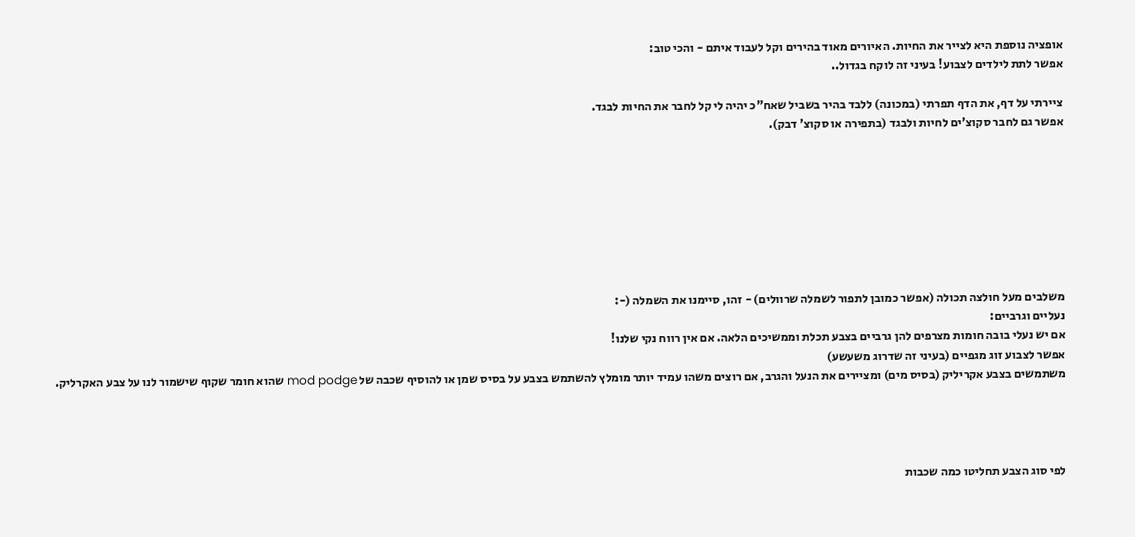אופציה נוספת היא לצייר את החיות. האיורים מאוד בהירים וקל לעבוד איתם - והכי טוב:
אפשר לתת לילדים לצבוע! בעיני זה לוקח בגדול..

ציירתי על דף, את הדף תפרתי (במכונה) ללבד בהיר בשביל שאח"כ יהיה לי קל לחבר את החיות לבגד.
אפשר גם לחבר סקוצ'ים לחיות ולבגד (בתפירה או סקוצ' דבק).








משלבים מעל חולצה תכולה (אפשר כמובן לתפור לשמלה שרוולים) - זהו, סיימנו את השמלה (-:
נעליים וגרביים:
אם יש נעלי בובה חומות מצרפים להן גרביים בצבע תכלת וממשיכים הלאה. אם אין רווח נקי שלנו!
אפשר לצבוע זוג מגפיים (בעיני זה שדרוג משעשע)
משתמשים בצבע אקריליק (בסיס מים) ומציירים את הנעל והגרב, אם רוצים משהו עמיד יותר מומלץ להשתמש בצבע על בסיס שמן או להוסיף שכבה של mod podge שהוא חומר שקוף שישמור לנו על צבע האקרליק.




לפי סוג הצבע תחליטו כמה שכבות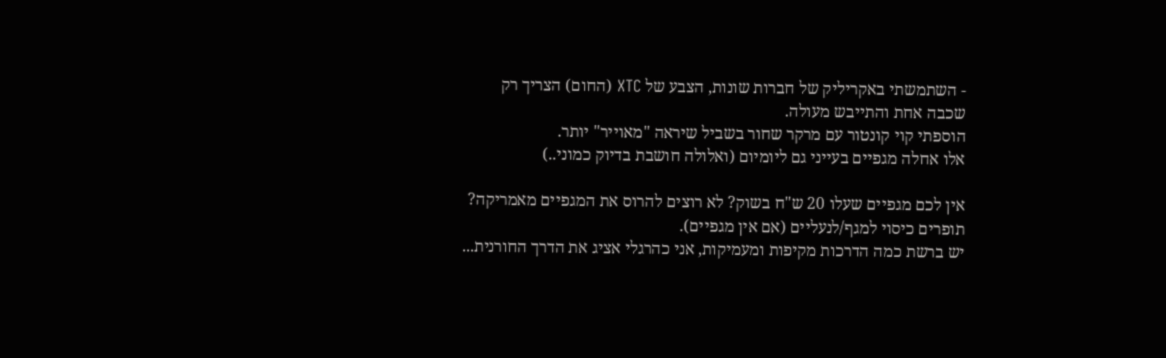- השתמשתי באקריליק של חברות שונות, הצבע של XTC (החום) הצריך רק שכבה אחת והתייבש מעולה.
הוספתי קוי קונטור עם מרקר שחור בשביל שיראה "מאוייר" יותר.
אלו אחלה מגפיים בעייני גם ליומיום (ואלולה חושבת בדיוק כמוני..)

אין לכם מגפיים שעלו 20 ש"ח בשוק? לא רוצים להרוס את המגפיים מאמריקה?
תופרים כיסוי למגף/לנעליים (אם אין מגפיים).
יש ברשת כמה הדרכות מקיפות ומעמיקות, אני כהרגלי אציג את הדרך החורנית...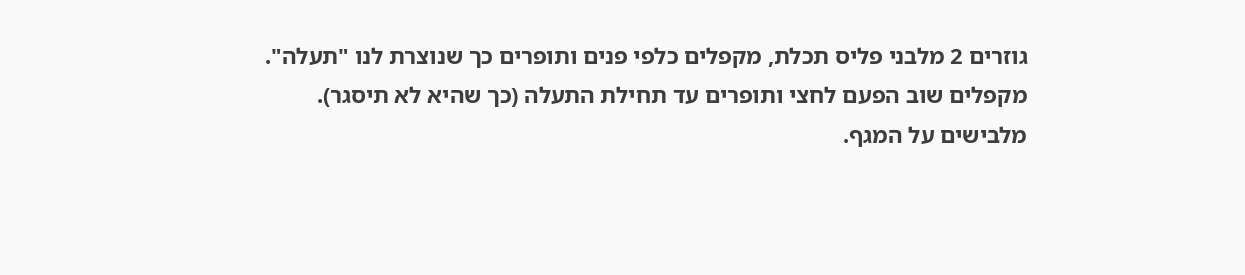גוזרים 2 מלבני פליס תכלת, מקפלים כלפי פנים ותופרים כך שנוצרת לנו "תעלה".
מקפלים שוב הפעם לחצי ותופרים עד תחילת התעלה (כך שהיא לא תיסגר).
מלבישים על המגף.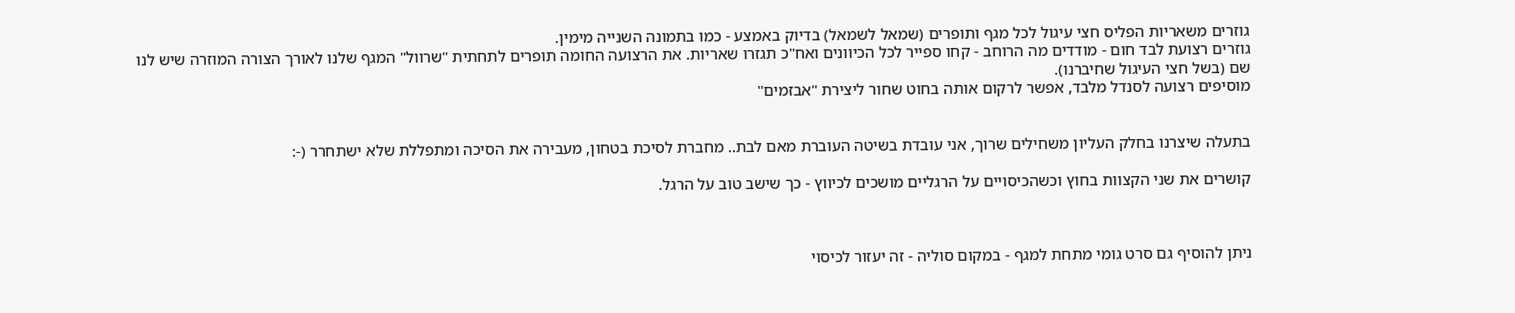גוזרים משאריות הפליס חצי עיגול לכל מגף ותופרים (שמאל לשמאל) בדיוק באמצע - כמו בתמונה השנייה מימין.
גוזרים רצועת לבד חום - מודדים מה הרוחב - קחו ספייר לכל הכיוונים ואח"כ תגזרו שאריות. את הרצועה החומה תופרים לתחתית "שרוול" המגף שלנו לאורך הצורה המוזרה שיש לנו שם (בשל חצי העיגול שחיברנו).
מוסיפים רצועה לסנדל מלבד, אפשר לרקום אותה בחוט שחור ליצירת "אבזמים"


בתעלה שיצרנו בחלק העליון משחילים שרוך, אני עובדת בשיטה העוברת מאם לבת.. מחברת לסיכת בטחון, מעבירה את הסיכה ומתפללת שלא ישתחרר (-:

קושרים את שני הקצוות בחוץ וכשהכיסויים על הרגליים מושכים לכיווץ - כך שישב טוב על הרגל.



ניתן להוסיף גם סרט גומי מתחת למגף - במקום סוליה - זה יעזור לכיסוי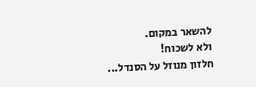להשאר במקום.
ולא לשכוח!
חלזון מנוזל על הסנדל...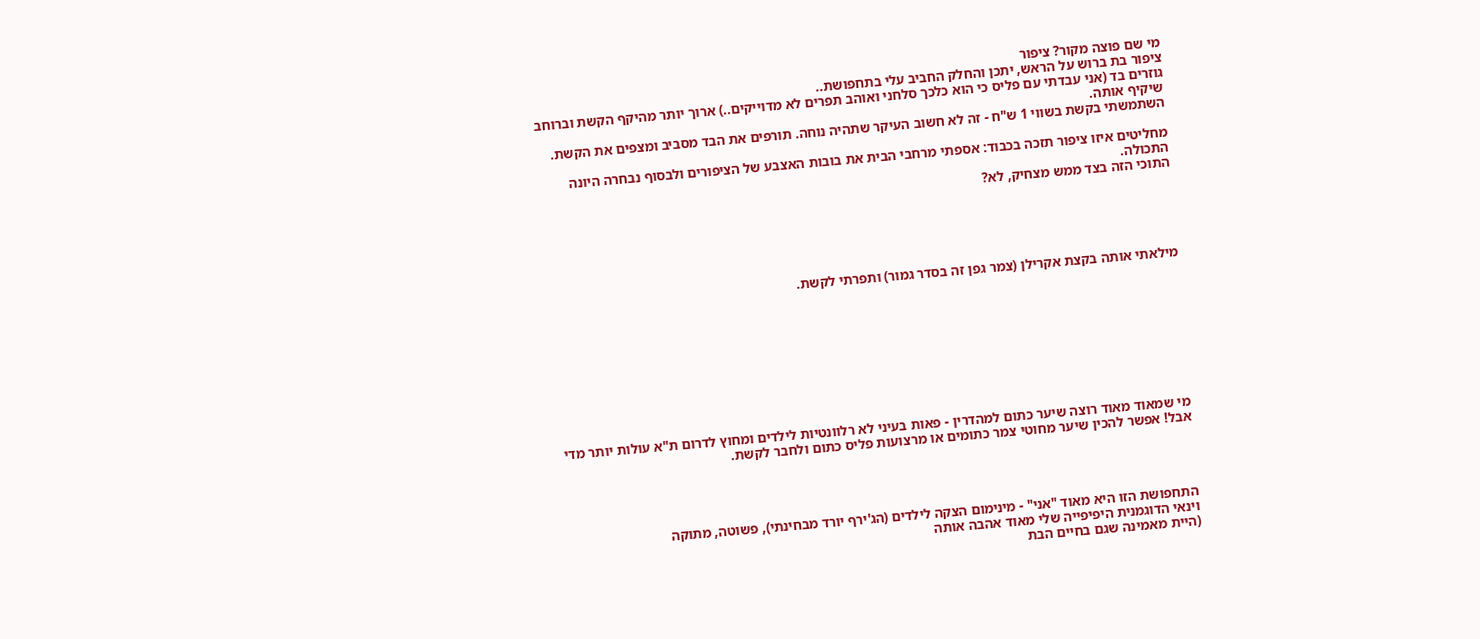מי שם פוצה מקור? ציפור
ציפור בת ברוש על הראש, יתכן והחלק החביב עלי בתחפושת..
גוזרים בד (אני עבדתי עם פליס כי הוא כלכך סלחני ואוהב תפרים לא מדוייקים..) ארוך יותר מהיקף הקשת וברוחב שיקיף אותה.
השתמשתי בקשת בשווי 1 ש"ח - זה לא חשוב העיקר שתהיה נוחה. תורפים את הבד מסביב ומצפים את הקשת.

מחליטים איזו ציפור תזכה בכבוד: אספתי מרחבי הבית את בובות האצבע של הציפורים ולבסוף נבחרה היונה התכולה.
התוכי הזה בצד ממש מצחיק, לא?





מילאתי אותה בקצת אקרילן (צמר גפן זה בסדר גמור) ותפרתי לקשת.









מי שמאוד מאוד רוצה שיער כתום למהדרין - פאות בעיני לא רלוונטיות לילדים ומחוץ לדרום ת"א עולות יותר מדי אבל! אפשר להכין שיער מחוטי צמר כתומים או מרצועות פליס כתום ולחבר לקשת.




התחפושת הזו היא מאוד "אני" - מינימום הצקה לילדים (הג'ירף יורד מבחינתי), פשוטה, מתוקה
וינאי הדוגמנית היפיפייה שלי מאוד אהבה אותה
(היית מאמינה שגם בחיים הבת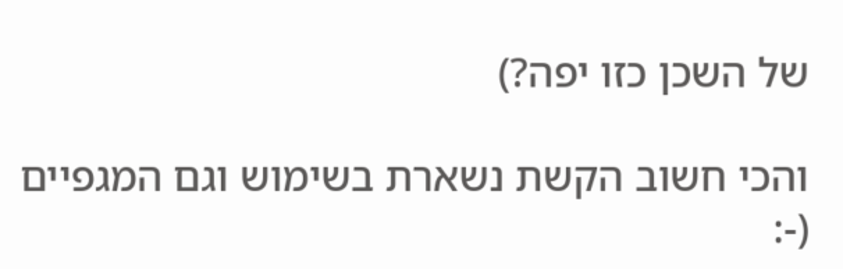של השכן כזו יפה?)

והכי חשוב הקשת נשארת בשימוש וגם המגפיים
(-: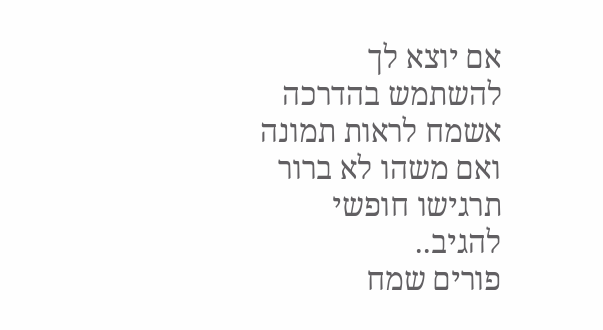אם יוצא לך להשתמש בהדרכה אשמח לראות תמונה ואם משהו לא ברור תרגישו חופשי להגיב..
פורים שמח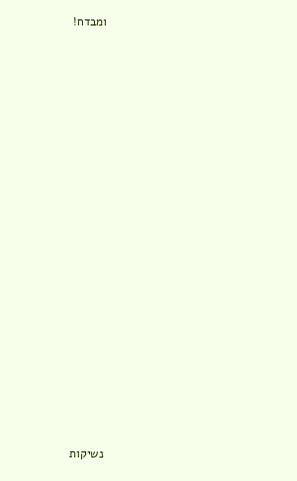ומבדח!























נשיקות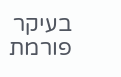בעיקר פורמת